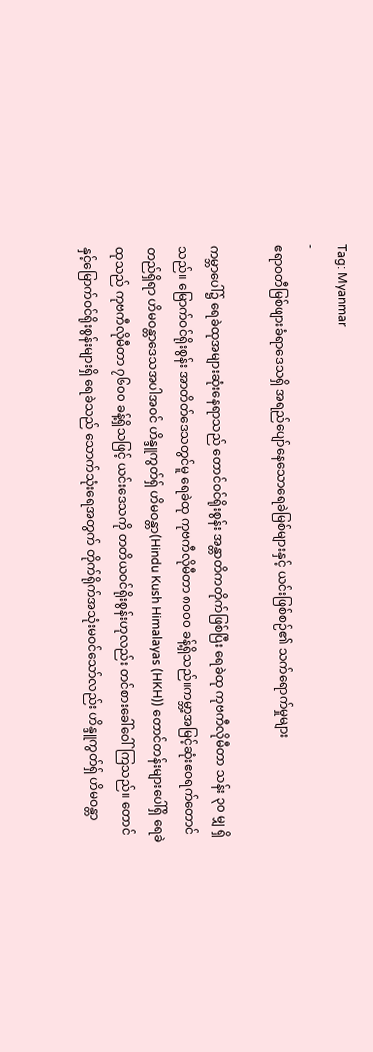Tag: Myanmar
-
ဧရာဝတီမြစ်ဖျားခံရာဒေသရှိ အရည်ပျော်နေသောရေခဲမြစ်များနှင့် ယင်းဖြစ်စဉ်၏ သက်ရောက်မှုများ

ကမ္ဘာပေါ်၌ ရေခဲထုအများဆုံးနေရာသည် တောင်ဝင်ရိုးစွန်း အန္တာတိကတိုက်ဖြစ်ပြီး ရေခဲထု ကုဗကီလိုမီတာ သန်း ၃၀ မျှ ရှိသည်။ မြောက်ဝင်ရိုးစွန်း အာတိတ်ဒေသတွင်မူ ရေခဲထု ကုဗကီလိုမီတာ ၈၀၀၀ ခန့်ရှိသည်။ကမ္ဘာ့အမြင့်ဆုံးဧဝရက်တောင်တည်ရှိရာ ဟိမဝန္တာဒေသအပါအဝင် ဟိန္ဒူကွတ်ရှ် ဟိမဝန္တာ(Hindu Kush Himalayas (HKH)) တောင်တန်းများပေါ်ရှိ ရေခဲထုသည် ကုဗကီလိုမီတာ ၇၆၀၀ ခန့်ရှိသဖြင့် ယင်းဒေသကို တတိယဝင်ရိုးစွန်းဟုလည်း တင်စားခေါ်ဝေါ်ကြသည်။ တောင်နှင့်မြောက်ဝင်ရိုးစွန်းများရှိ ရေခဲသည် သောက်သုံးရေအတွက် တိုက်ရိုက်အသုံးမဝင်သော်လည်း ဟိန္ဒူကွတ်ရှ် ဟိမဝန္တာ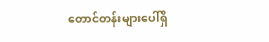တောင်တန်းများပေါ်ရှိ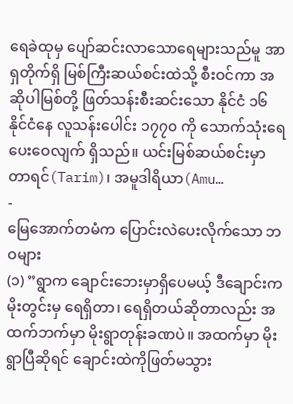ရေခဲထုမှ ပျော်ဆင်းလာသောရေများသည်မူ အာရှတိုက်ရှိ မြစ်ကြီးဆယ်စင်းထဲသို့ စီးဝင်ကာ အဆိုပါမြစ်တို့ ဖြတ်သန်းစီးဆင်းသော နိုင်ငံ ၁၆ နိုင်ငံနေ လူသန်းပေါင်း ၁၇၇၀ ကို သောက်သုံးရေပေးဝေလျက် ရှိသည်။ ယင်းမြစ်ဆယ်စင်းမှာ တာရင်(Tarim)၊ အမူဒါရိယာ(Amu…
-
မြေအောက်တမံက ပြောင်းလဲပေးလိုက်သော ဘဝများ
(၁) ”ရွာက ချောင်းဘေးမှာရှိပေမယ့် ဒီချောင်းက မိုးတွင်းမှ ရေရှိတာ၊ ရေရှိတယ်ဆိုတာလည်း အထက်ဘက်မှာ မိုးရွာတုန်းခဏပဲ။ အထက်မှာ မိုးရွာပြီဆိုရင် ချောင်းထဲကိုဖြတ်မသွား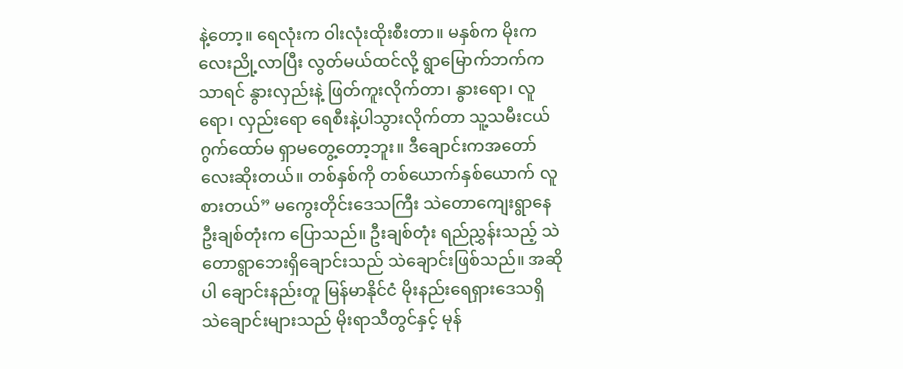နဲ့တော့။ ရေလုံးက ဝါးလုံးထိုးစီးတာ။ မနှစ်က မိုးကလေးညို့လာပြီး လွတ်မယ်ထင်လို့ ရွာမြောက်ဘက်က သာရင် နွားလှည်းနဲ့ ဖြတ်ကူးလိုက်တာ၊ နွားရော၊ လူရော၊ လှည်းရော ရေစီးနဲ့ပါသွားလိုက်တာ သူ့သမီးငယ် ဂွက်ထော်မ ရှာမတွေ့တော့ဘူး။ ဒီချောင်းကအတော်လေးဆိုးတယ်။ တစ်နှစ်ကို တစ်ယောက်နှစ်ယောက် လူစားတယ်” မကွေးတိုင်းဒေသကြီး သဲတောကျေးရွာနေ ဦးချစ်တုံးက ပြောသည်။ ဦးချစ်တုံး ရည်ညွှန်းသည့် သဲတောရွာဘေးရှိချောင်းသည် သဲချောင်းဖြစ်သည်။ အဆိုပါ ချောင်းနည်းတူ မြန်မာနိုင်ငံ မိုးနည်းရေရှားဒေသရှိ သဲချောင်းများသည် မိုးရာသီတွင်နှင့် မုန်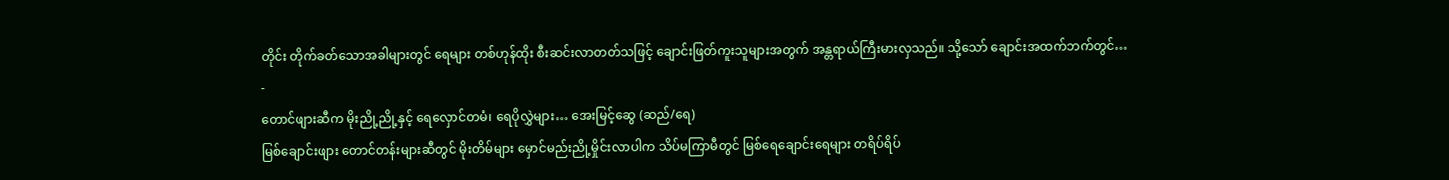တိုင်း တိုက်ခတ်သောအခါများတွင် ရေများ တစ်ဟုန်ထိုး စီးဆင်းလာတတ်သဖြင့် ချောင်းဖြတ်ကူးသူများအတွက် အန္တရာယ်ကြီးမားလှသည်။ သို့သော် ချောင်းအထက်ဘက်တွင်…
-
တောင်ဖျားဆီက မိုးညို့ညို့နှင့် ရေလှောင်တမံ၊ ရေပိုလွှဲများ… အေးမြင့်ဆွေ (ဆည်/ရေ)
မြစ်ချောင်းဖျား တောင်တန်းများဆီတွင် မိုးတိမ်များ မှောင်မည်းညို့မှိုင်းလာပါက သိပ်မကြာမီတွင် မြစ်ရေချောင်းရေများ တရိပ်ရိပ်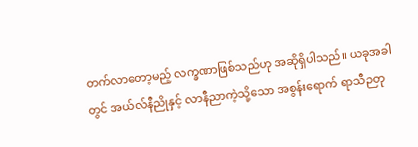တက်လာတော့မည့် လက္ခဏာဖြစ်သည်ဟု အဆိုရှိပါသည်။ ယခုအခါတွင် အယ်လ်နီညိုနှင့် လာနီညာကဲ့သို့သော အစွန်းရောက် ရာသီဉတု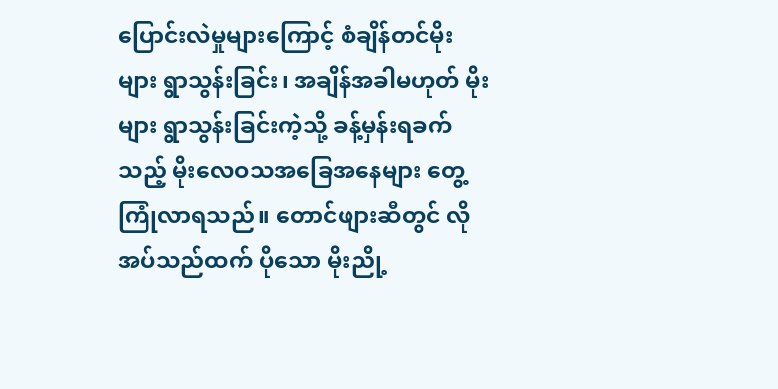ပြောင်းလဲမှုများကြောင့် စံချိန်တင်မိုးများ ရွာသွန်းခြင်း၊ အချိန်အခါမဟုတ် မိုးများ ရွာသွန်းခြင်းကဲ့သို့ ခန့်မှန်းရခက်သည့် မိုးလေဝသအခြေအနေများ တွေ့ကြုံလာရသည်။ တောင်ဖျားဆီတွင် လိုအပ်သည်ထက် ပိုသော မိုးညို့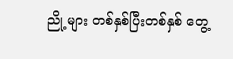ညို့များ တစ်နှစ်ပြီးတစ်နှစ် တွေ့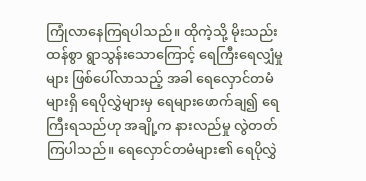ကြုံလာနေကြရပါသည်။ ထိုကဲ့သို့ မိုးသည်းထန်စွာ ရွာသွန်းသောကြောင့် ရေကြီးရေလျှံမှုများ ဖြစ်ပေါ်လာသည့် အခါ ရေလှောင်တမံများရှိ ရေပိုလွှဲများမှ ရေများဖောက်ချ၍ ရေကြီးရသည်ဟု အချို့က နားလည်မှု လွဲတတ်ကြပါသည်။ ရေလှောင်တမံများ၏ ရေပိုလွှဲ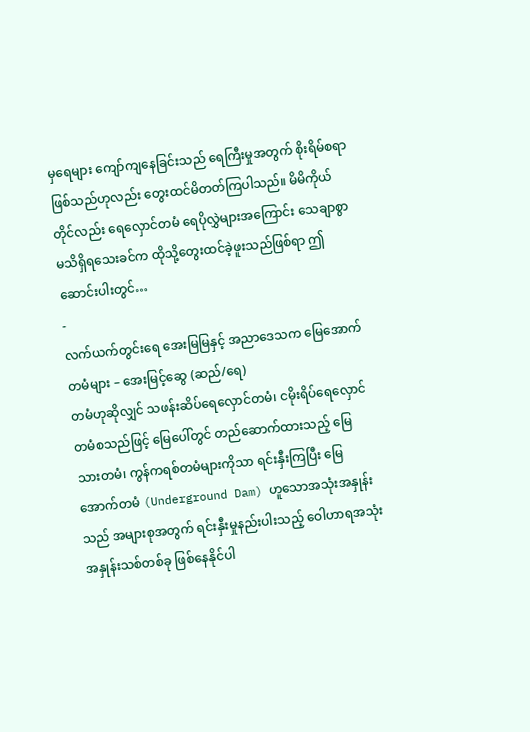မှရေများ ကျော်ကျနေခြင်းသည် ရေကြီးမှုအတွက် စိုးရိမ်စရာဖြစ်သည်ဟုလည်း တွေးထင်မိတတ်ကြပါသည်။ မိမိကိုယ်တိုင်လည်း ရေလှောင်တမံ ရေပိုလွှဲများအကြောင်း သေချာစွာ မသိရှိရသေးခင်က ထိုသို့တွေးထင်ခဲ့ဖူးသည်ဖြစ်ရာ ဤဆောင်းပါးတွင်…
-
လက်ယက်တွင်းရေ အေးမြမြနှင့် အညာဒေသက မြေအောက်တမံများ – အေးမြင့်ဆွေ (ဆည်/ရေ)
တမံဟုဆိုလျှင် သဖန်းဆိပ်ရေလှောင်တမံ၊ ငမိုးရိပ်ရေလှောင်တမံစသည်ဖြင့် မြေပေါ်တွင် တည်ဆောက်ထားသည့် မြေသားတမံ၊ ကွန်ကရစ်တမံများကိုသာ ရင်းနှီးကြပြီး မြေအောက်တမံ (Underground Dam) ဟူသောအသုံးအနှုန်းသည် အများစုအတွက် ရင်းနှီးမှုနည်းပါးသည့် ဝေါဟာရအသုံးအနှုန်းသစ်တစ်ခု ဖြစ်နေနိုင်ပါ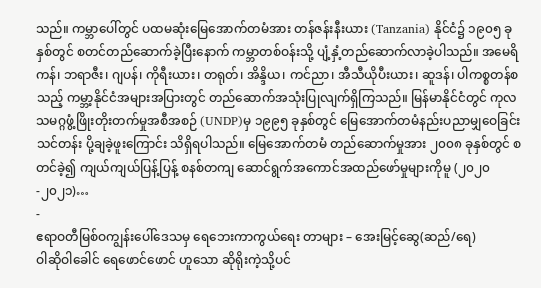သည်။ ကမ္ဘာပေါ်တွင် ပထမဆုံးမြေအောက်တမံအား တန်ဇန်းနီးယား (Tanzania) နိုင်ငံ၌ ၁၉၀၅ ခုနှစ်တွင် စတင်တည်ဆောက်ခဲ့ပြီးနောက် ကမ္ဘာတစ်ဝန်းသို့ ပျံ့နှံ့တည်ဆောက်လာခဲ့ပါသည်။ အမေရိကန်၊ ဘရာဇီး၊ ဂျပန်၊ ကိုရီးယား၊ တရုတ်၊ အိန္ဒိယ၊ ကင်ညာ၊ အီသီယိုပီးယား၊ ဆူဒန်၊ ပါကစ္စတန်စသည့် ကမ္ဘာ့နိုင်ငံအများအပြားတွင် တည်ဆောက်အသုံးပြုလျက်ရှိကြသည်။ မြန်မာနိုင်ငံတွင် ကုလသမဂ္ဂဖွံ့ဖြိုးတိုးတက်မှုအစီအစဉ် (UNDP)မှ ၁၉၉၅ ခုနှစ်တွင် မြေအောက်တမံနည်းပညာမျှဝေခြင်းသင်တန်း ပို့ချခဲ့ဖူးကြောင်း သိရှိရပါသည်။ မြေအောက်တမံ တည်ဆောက်မှုအား ၂၀၀၈ ခုနှစ်တွင် စတင်ခဲ့၍ ကျယ်ကျယ်ပြန့်ပြန့် စနစ်တကျ ဆောင်ရွက်အကောင်အထည်ဖော်မှုများကိုမူ (၂၀၂၀-၂၀၂၁)…
-
ဧရာဝတီမြစ်ဝကျွန်းပေါ်ဒေသမှ ရေဘေးကာကွယ်ရေး တာများ – အေးမြင့်ဆွေ(ဆည်/ရေ)
ဝါဆိုဝါခေါင် ရေဖောင်ဖောင် ဟူသော ဆိုရိုးကဲ့သို့ပင်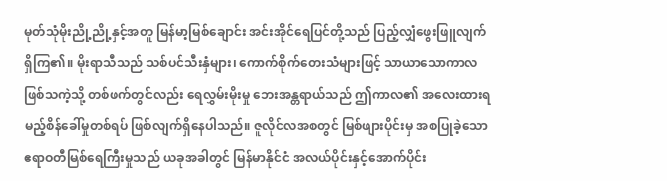မုတ်သုံမိုးညို့ညို့နှင့်အတူ မြန်မာ့မြစ်ချောင်း အင်းအိုင်ရေပြင်တို့သည် ပြည့်လျှံဖွေးဖြူလျက်ရှိကြ၏။ မိုးရာသီသည် သစ်ပင်သီးနှံများ၊ ကောက်စိုက်တေးသံများဖြင့် သာယာသောကာလဖြစ်သကဲ့သို့ တစ်ဖက်တွင်လည်း ရေလွှမ်းမိုးမှု ဘေးအန္တရာယ်သည် ဤကာလ၏ အလေးထားရမည့်စိန်ခေါ်မှုတစ်ရပ် ဖြစ်လျက်ရှိနေပါသည်။ ဇူလိုင်လအစတွင် မြစ်ဖျားပိုင်းမှ အစပြုခဲ့သော ဧရာဝတီမြစ်ရေကြီးမှုသည် ယခုအခါတွင် မြန်မာနိုင်ငံ အလယ်ပိုင်းနှင့်အောက်ပိုင်း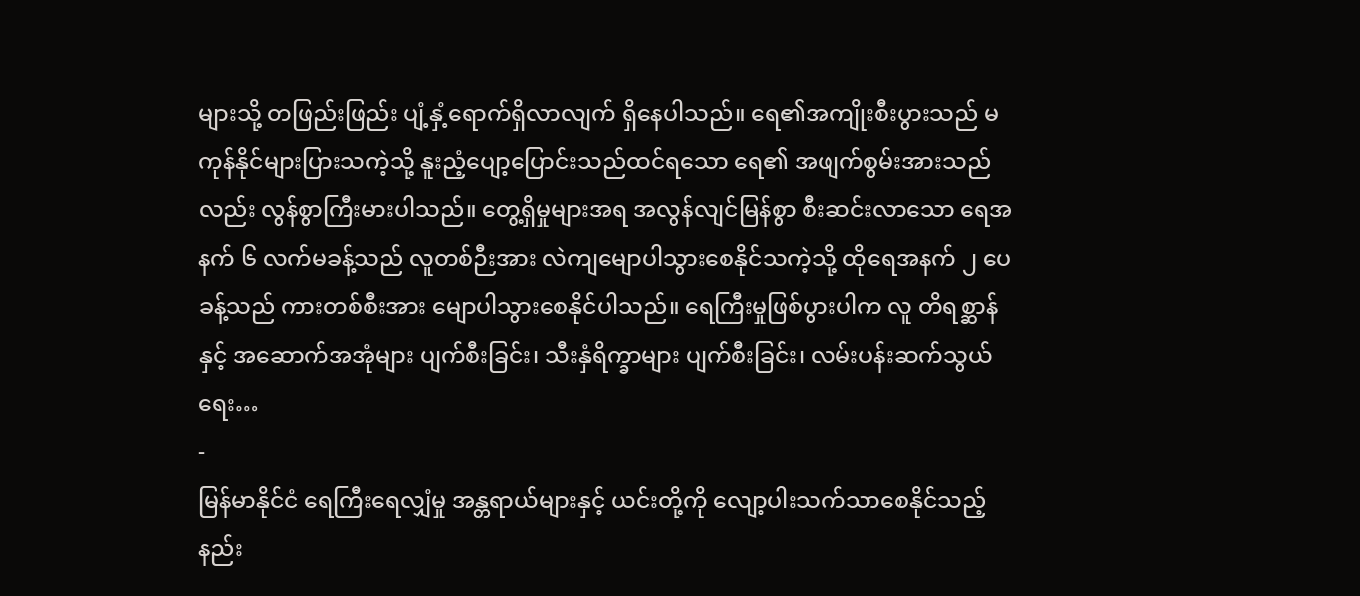များသို့ တဖြည်းဖြည်း ပျံ့နှံ့ရောက်ရှိလာလျက် ရှိနေပါသည်။ ရေ၏အကျိုးစီးပွားသည် မကုန်နိုင်များပြားသကဲ့သို့ နူးညံ့ပျော့ပြောင်းသည်ထင်ရသော ရေ၏ အဖျက်စွမ်းအားသည်လည်း လွန်စွာကြီးမားပါသည်။ တွေ့ရှိမှုများအရ အလွန်လျင်မြန်စွာ စီးဆင်းလာသော ရေအနက် ၆ လက်မခန့်သည် လူတစ်ဉီးအား လဲကျမျောပါသွားစေနိုင်သကဲ့သို့ ထိုရေအနက် ၂ ပေခန့်သည် ကားတစ်စီးအား မျောပါသွားစေနိုင်ပါသည်။ ရေကြီးမှုဖြစ်ပွားပါက လူ တိရစ္ဆာန်နှင့် အဆောက်အအုံများ ပျက်စီးခြင်း၊ သီးနှံရိက္ခာများ ပျက်စီးခြင်း၊ လမ်းပန်းဆက်သွယ်ရေး…
-
မြန်မာနိုင်ငံ ရေကြီးရေလျှံမှု အန္တရာယ်များနှင့် ယင်းတို့ကို လျော့ပါးသက်သာစေနိုင်သည့် နည်း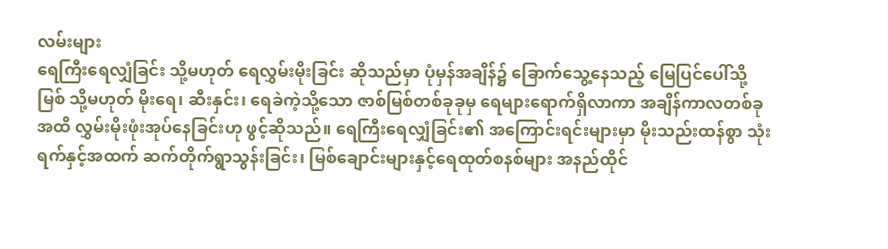လမ်းများ
ရေကြီးရေလျှံခြင်း သို့မဟုတ် ရေလွှမ်းမိုးခြင်း ဆိုသည်မှာ ပုံမှန်အချိန်၌ ခြောက်သွေ့နေသည့် မြေပြင်ပေါ်သို့ မြစ် သို့မဟုတ် မိုးရေ၊ ဆီးနှင်း၊ ရေခဲကဲ့သို့သော ဇာစ်မြစ်တစ်ခုခုမှ ရေများရောက်ရှိလာကာ အချိန်ကာလတစ်ခုအထိ လွှမ်းမိုးဖုံးအုပ်နေခြင်းဟု ဖွင့်ဆိုသည်။ ရေကြီးရေလျှံခြင်း၏ အကြောင်းရင်းများမှာ မိုးသည်းထန်စွာ သုံးရက်နှင့်အထက် ဆက်တိုက်ရွာသွန်းခြင်း၊ မြစ်ချောင်းများနှင့်ရေထုတ်စနစ်များ အနည်ထိုင်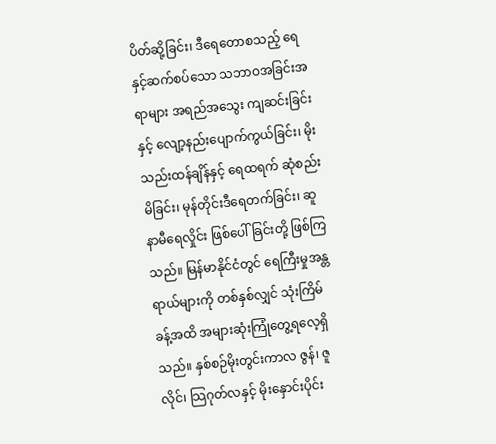ပိတ်ဆို့ခြင်း၊ ဒီရေတောစသည့် ရေနှင့်ဆက်စပ်သော သဘာဝအခြင်းအရာများ အရည်အသွေး ကျဆင်းခြင်းနှင့် လျော့နည်းပျောက်ကွယ်ခြင်း၊ မိုးသည်းထန်ချိန်နှင့် ရေထရက် ဆုံစည်းမိခြင်း၊ မုန်တိုင်းဒီရေတက်ခြင်း၊ ဆူနာမီရေလှိုင်း ဖြစ်ပေါ်ခြင်းတို့ ဖြစ်ကြသည်။ မြန်မာနိုင်ငံတွင် ရေကြီးမှုအန္တရာယ်များကို တစ်နှစ်လျှင် သုံးကြိမ်ခန့်အထိ အများဆုံးကြုံတွေ့ရလေ့ရှိသည်။ နှစ်စဉ်မိုးတွင်းကာလ ဇွန်၊ ဇူလိုင်၊ သြဂုတ်လနှင့် မိုးနှောင်းပိုင်း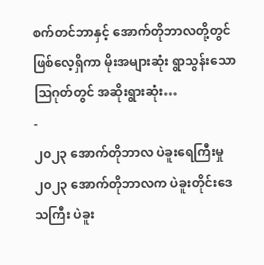စက်တင်ဘာနှင့် အောက်တိုဘာလတို့တွင် ဖြစ်လေ့ရှိကာ မိုးအများဆုံး ရွာသွန်းသော သြဂုတ်တွင် အဆိုးရွားဆုံး…
-
၂၀၂၃ အောက်တိုဘာလ ပဲခူးရေကြီးမှု
၂၀၂၃ အောက်တိုဘာလက ပဲခူးတိုင်းဒေသကြီး ပဲခူး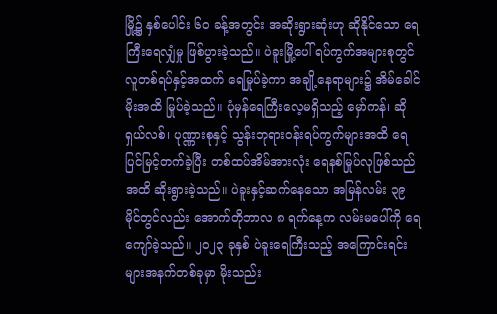မြို့၌ နှစ်ပေါင်း ၆၀ ခန့်အတွင်း အဆိုးရွားဆုံးဟု ဆိုနိုင်သော ရေကြီးရေလျှံမှု ဖြစ်ပွားခဲ့သည်။ ပဲခူးမြို့ပေါ် ရပ်ကွက်အများစုတွင် လူတစ်ရပ်နှင့်အထက် ရေမြုပ်ခဲ့ကာ အချို့နေရာများ၌ အိမ်ခေါင်မိုးအထိ မြုပ်ခဲ့သည်။ ပုံမှန်ရေကြီးလေ့မရှိသည့် မှော်ကန်၊ ဆိုရှယ်လစ်၊ ပုဏ္ဏားစုနှင့် သွန်းဘုရားဝန်းရပ်ကွက်များအထိ ရေပြင်မြင့်တက်ခဲ့ပြီး တစ်ထပ်အိမ်အားလုံး ရေနစ်မြုပ်လုဖြစ်သည်အထိ ဆိုးရွားခဲ့သည်။ ပဲခူးနှင့်ဆက်နေသော အမြန်လမ်း ၃၉ မိုင်တွင်လည်း အောက်တိုဘာလ ၈ ရက်နေ့က လမ်းမပေါ်ကို ရေကျော်ခဲ့သည်။ ၂၀၂၃ ခုနှစ် ပဲခူးရေကြီးသည့် အကြောင်းရင်းများအနက်တစ်ခုမှာ မိုးသည်း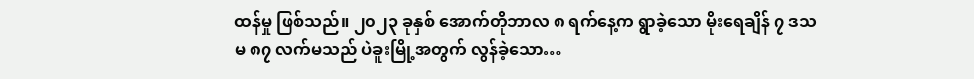ထန်မှု ဖြစ်သည်။ ၂၀၂၃ ခုနှစ် အောက်တိုဘာလ ၈ ရက်နေ့က ရွာခဲ့သော မိုးရေချိန် ၇ ဒသမ ၈၇ လက်မသည် ပဲခူးမြို့အတွက် လွန်ခဲ့သော…